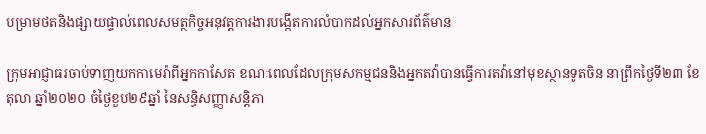បម្រាមថតនិងផ្សាយផ្ទាល់ពេលសមត្ថកិច្ចអនុវត្តការងារបង្កើតការលំបាកដល់អ្នកសារព័ត៌មាន

ក្រុមអាជ្ញាធរចាប់ទាញយកកាមេរ៉ាពីអ្នកកាសែត ខណៈពេលដែលក្រុមសកម្មជននិងអ្នកតវ៉ាបានធ្វើការតវ៉ានៅមុខស្ថានទូតចិន នាព្រឹកថ្ងៃទី២៣ ខែតុលា ឆ្នាំ២០២០ ចំថ្ងៃខួប២៩ឆ្នាំ នៃសន្ធិសញ្ញាសន្តិភា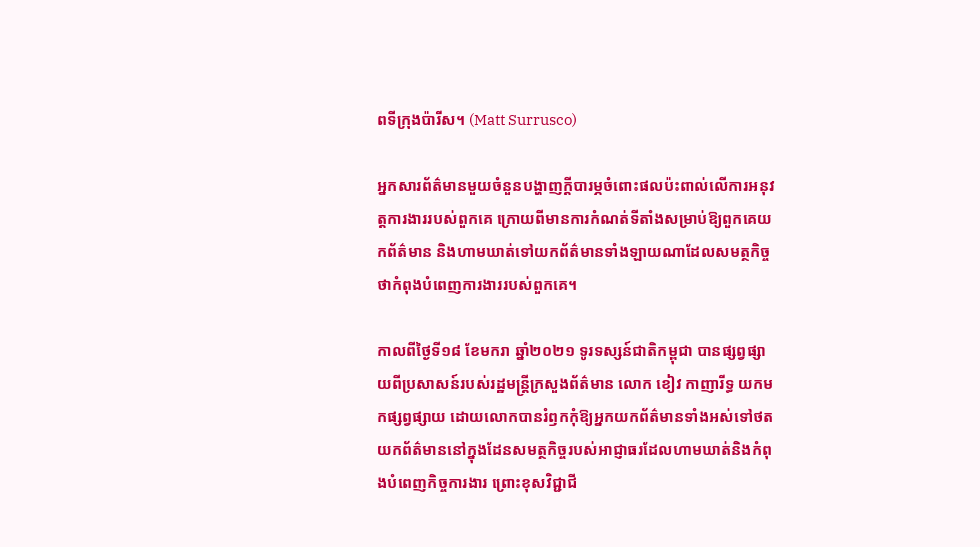ពទីក្រុងប៉ារីស។ (Matt Surrusco)

អ្នកសារព័ត៌មានមួយចំនួនបង្ហាញក្ដីបារម្ភចំពោះផលប៉ះពាល់លើការអនុវត្តការងាររបស់ពួកគេ ក្រោយពីមានការកំណត់ទីតាំងសម្រាប់ឱ្យពួកគេយកព័ត៌មាន និងហាមឃាត់ទៅយកព័ត៌មានទាំងឡាយណាដែលសមត្ថកិច្ចថាកំពុងបំពេញការងាររបស់ពួកគេ។

កាលពីថ្ងៃទី១៨ ខែមករា ឆ្នាំ២០២១ ទូរទស្សន៍ជាតិកម្ពុជា បានផ្សព្វផ្សាយពីប្រសាសន៍របស់រដ្ឋមន្ត្រីក្រសួងព័ត៌មាន លោក ខៀវ កាញារីទ្ធ យកមកផ្សព្វផ្សាយ ដោយលោកបានរំឭកកុំឱ្យអ្នកយកព័ត៌មានទាំងអស់ទៅថតយកព័ត៌មាននៅក្នុងដែនសមត្ថកិច្ចរបស់អាជ្ញាធរដែលហាមឃាត់និងកំពុងបំពេញកិច្ចការងារ ព្រោះខុសវិជ្ជាជី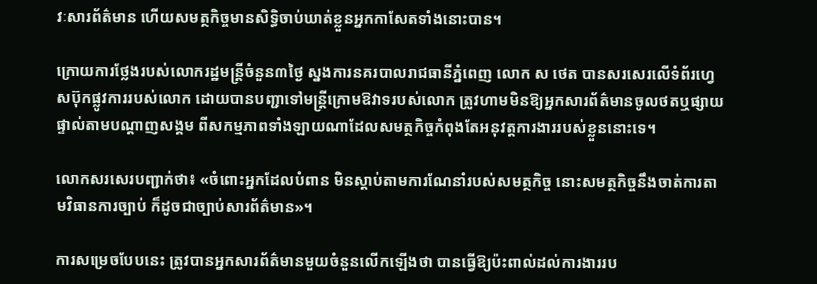វៈសារព័ត៌មាន ហើយសមត្ថកិច្ចមានសិទ្ធិចាប់ឃាត់ខ្លួនអ្នកកាសែតទាំងនោះបាន។

ក្រោយការថ្លែងរបស់លោករដ្ឋមន្ត្រីចំនួន៣ថ្ងៃ ស្នងការនគរបាលរាជធានីភ្នំពេញ លោក ស ថេត បានសរសេរលើទំព័រហ្វេសប៊ុកផ្លូវការរបស់លោក ដោយបានបញ្ជាទៅមន្ត្រីក្រោមឱវាទរបស់លោក ត្រូវហាមមិនឱ្យអ្នកសារព័ត៌មានចូលថតឬផ្សាយផ្ទាល់តាមបណ្តាញសង្គម ពីសកម្មភាពទាំងឡាយណាដែលសមត្ថកិច្ចកំពុងតែអនុវត្តការងាររបស់ខ្លួននោះទេ។

លោកសរសេរបញ្ជាក់ថា៖ «ចំពោះអ្នកដែលបំពាន មិនស្តាប់តាមការណែនាំរបស់សមត្ថកិច្ច នោះសមត្ថកិច្ចនឹងចាត់ការតាមវិធានការច្បាប់ ក៏ដូចជាច្បាប់សារព័ត៌មាន»។

ការសម្រេចបែបនេះ ត្រូវបានអ្នកសារព័ត៌មានមួយចំនួនលើកឡើងថា បានធ្វើឱ្យប៉ះពាល់ដល់ការងាររប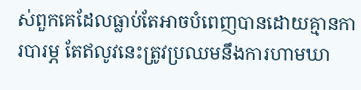ស់ពួកគេដែលធ្លាប់តែអាចបំពេញបានដោយគ្មានការបារម្ភ តែឥលូវនេះត្រូវប្រឈមនឹងការហាមឃា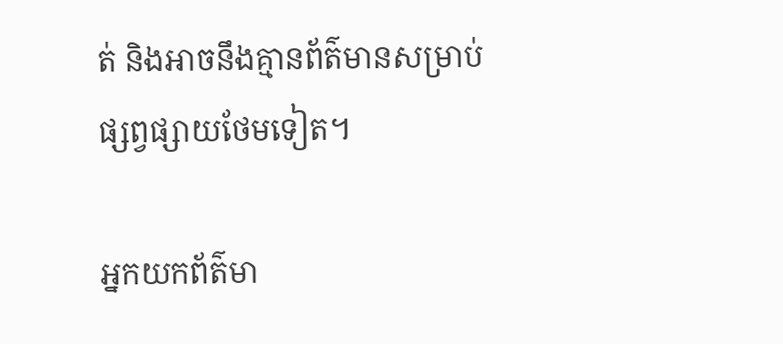ត់ និងអាចនឹងគ្មានព័ត៌មានសម្រាប់ផ្សព្វផ្សាយថែមទៀត។

អ្នកយកព័ត៌មា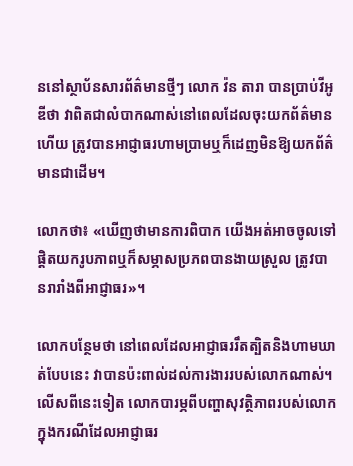ននៅស្ថាប័នសារព័ត៌មានថ្មីៗ លោក វ៉ន តារា បានប្រាប់វីអូឌីថា វាពិតជាលំបាកណាស់នៅពេលដែលចុះយកព័ត៌មានហើយ ត្រូវបានអាជ្ញាធរហាមប្រាមឬក៏ដេញមិនឱ្យយកព័ត៌មានជាដើម។

លោកថា៖ «ឃើញថាមានការពិបាក យើងអត់អាចចូលទៅផ្តិតយករូបភាពឬក៏សម្ភាសប្រភពបានងាយស្រួល ត្រូវបានរារាំងពីអាជ្ញាធរ»។

លោកបន្ថែមថា នៅពេលដែលអាជ្ញាធររឹតត្បិតនិងហាមឃាត់បែបនេះ វាបានប៉ះពាល់ដល់ការងាររបស់លោកណាស់។ លើសពីនេះទៀត លោកបារម្ភពីបញ្ហាសុវត្ថិភាពរបស់លោក ក្នុងករណីដែលអាជ្ញាធរ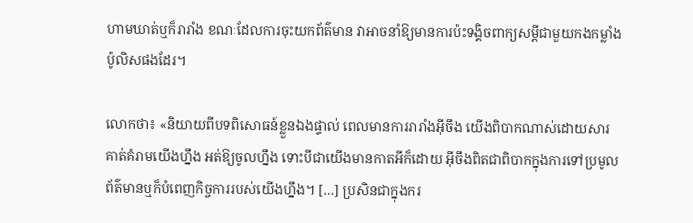ហាមឃាត់ឬក៏រារាំង ខណៈដែលការចុះយកព័ត៌មាន វាអាចនាំឱ្យមានការប៉ះទង្គិចពាក្យសម្តីជាមួយកងកម្លាំងប៉ូលិសផងដែរ។

លោកថា៖ «និយាយពីបទពិសោធន៍ខ្លួនឯងផ្ទាល់ ពេលមានការរារាំងអ៊ីចឹង យើងពិបាកណាស់ដោយសារគាត់គំរាមយើងហ្នឹង អត់ឱ្យចូលហ្នឹង ទោះបីជាយើងមានកាតអីក៏ដោយ អ៊ីចឹងពិតជាពិបាកក្នុងការទៅប្រមូលព័ត៌មានឬក៏បំពេញកិច្ចការរបស់យើងហ្នឹង។ […] ប្រសិនជាក្នុងករ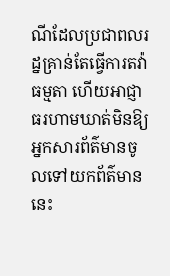ណីដែលប្រជាពលរដ្នគ្រាន់តែធ្វើការតវ៉ាធម្មតា ហើយអាជ្ញាធរហាមឃាត់មិនឱ្យអ្នកសារព័ត៌មានចូលទៅយកព័ត៌មាននេះ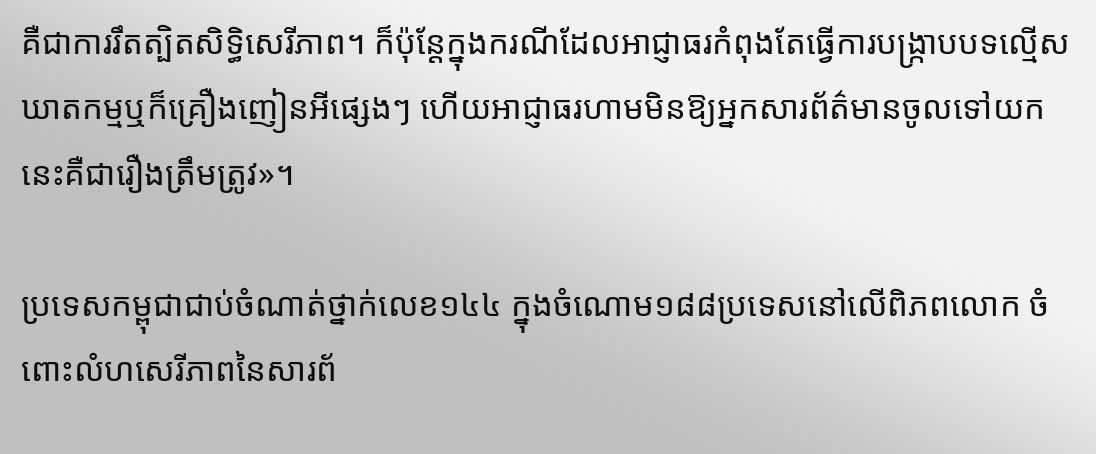គឺជាការរឹតត្បិតសិទ្ធិសេរីភាព។ ក៏ប៉ុន្តែក្នុងករណីដែលអាជ្ញាធរកំពុងតែធ្វើការបង្ក្រាបបទល្មើសឃាតកម្មឬក៏គ្រឿងញៀនអីផ្សេងៗ ហើយអាជ្ញាធរហាមមិនឱ្យអ្នកសារព័ត៌មានចូលទៅយក នេះគឺជារឿងត្រឹមត្រូវ»។

ប្រទេសកម្ពុជាជាប់ចំណាត់ថ្នាក់លេខ១៤៤ ក្នុងចំណោម១៨៨ប្រទេសនៅលើពិភពលោក ចំពោះលំហសេរីភាពនៃសារព័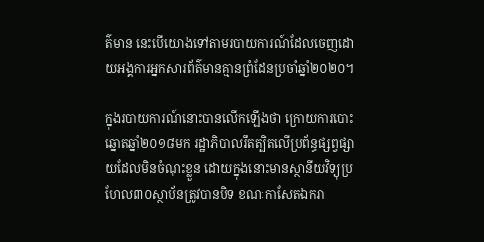ត៌មាន នេះបើយោងទៅតាមរបាយការណ៍ដែលចេញដោយអង្គការអ្នកសារព័ត៌មានគ្មានព្រំដែនប្រចាំឆ្នាំ២០២០។

ក្នុងរបាយការណ៍នោះបានលើកឡើងថា ក្រោយការបោះឆ្នោតឆ្នាំ២០១៨មក រដ្ឋាភិបាលរឹតត្បិតលើប្រព័ន្ធផ្សព្វផ្សាយដែលមិនចំណុះខ្លួន ដោយក្នុងនោះមានស្ថានីយវិទ្យុប្រហែល៣០ស្ថាប័នត្រូវបានបិទ ខណៈកាសែតឯករា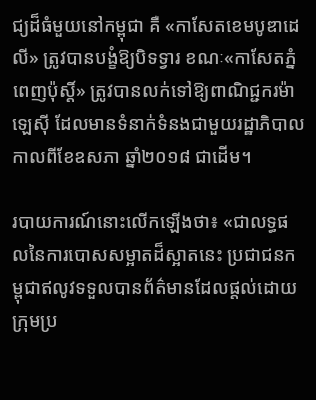ជ្យដ៏ធំមួយនៅកម្ពុជា គឺ «កាសែតខេមបូឌាដេលី» ត្រូវបានបង្ខំឱ្យបិទទ្វារ ខណៈ«កាសែតភ្នំពេញប៉ុស្តិ៍» ត្រូវបានលក់ទៅឱ្យពាណិជ្ជករម៉ាឡេស៊ី ដែលមានទំនាក់ទំនងជាមួយរដ្ឋាភិបាល កាលពីខែឧសភា ឆ្នាំ២០១៨ ជាដើម។

របាយការណ៍នោះលើកឡើងថា៖ «ជាលទ្ធផលនៃការបោសសម្អាតដ៏ស្អាតនេះ ប្រជាជនកម្ពុជាឥលូវទទួលបានព័ត៌មានដែលផ្តល់ដោយក្រុមប្រ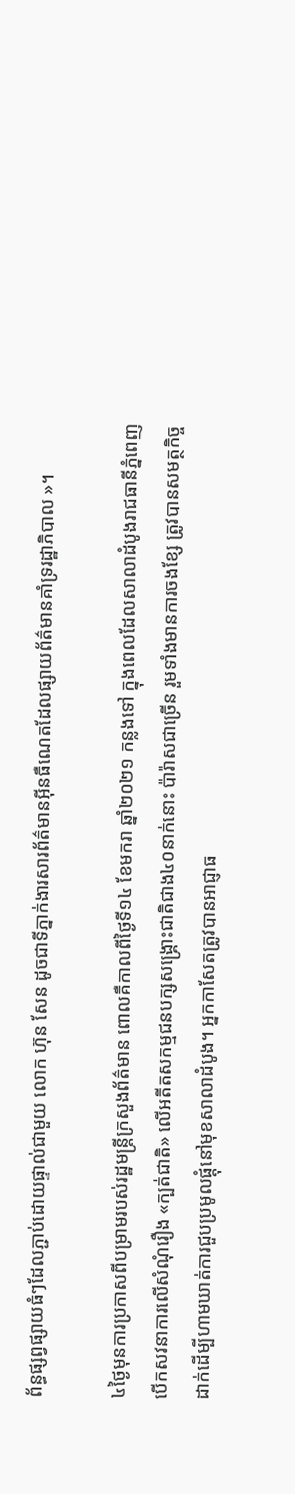ព័ន្ធផ្សព្វផ្សាយធំៗដែលភ្ជាប់ដោយផ្ទាល់ជាមួយ លោក ហ៊ុន សែន ដូចជាទីភ្នាក់ងារសារព័ត៌មានអ៊ីនធឺណេតដែលផ្សាយព័ត៌មានគាំទ្ររដ្ឋាភិបាល »។

៤ថ្ងៃមុនការប្រកាសពីបម្រាមរបស់រដ្ឋមន្ត្រីក្រសួងព័ត៌មាន ពោលគឺកាលពីថ្ងៃទី១៤ ខែមករា ឆ្នាំ២០២១ កន្លងទៅ ក្នុងពេលដែលសាលាដំបូងរាជធានីភ្នំពេញ បើកសវនាការលើសំណុំរឿង «ក្បត់ជាតិ» លើអតីតសកម្មជនបក្សសង្គ្រោះជាតិជាង៤០នាក់នោះ ប៉ារ៉ាសជាច្រើន រួមទាំងមានការចងខ្សែ ត្រូវបានសមត្ថកិច្ចដាក់ដើម្បីហាមឃាត់ការជួបប្រមូលផ្ដុំនៅមុខសាលាដំបូង។ អ្នកកាសែតត្រូវបានអាជ្ញាធ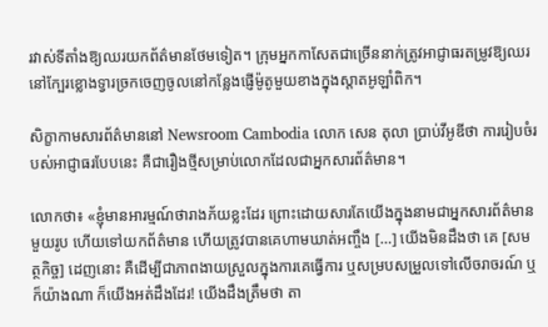រវាស់ទីតាំងឱ្យឈរយកព័ត៌មានថែមទៀត។ ក្រុមអ្នកកាសែតជាច្រើននាក់ត្រូវអាជ្ញាធរតម្រូវឱ្យឈរនៅក្បែរខ្លោងទ្វារច្រកចេញចូលនៅកន្លែងផ្ញើម៉ូតូមួយខាងក្នុងស្តាតអូឡាំពិក។

សិក្ខាកាមសារព័ត៌មាននៅ Newsroom Cambodia លោក សេន តុលា ប្រាប់វីអូឌីថា ការរៀបចំរបស់អាជ្ញាធរបែបនេះ គឺជារឿងថ្មីសម្រាប់លោកដែលជាអ្នកសារព័ត៌មាន។

លោកថា៖ «ខ្ញុំមានអារម្មណ៍ថារាងភ័យខ្លះដែរ ព្រោះដោយសារតែយើងក្នុងនាមជាអ្នកសារព័ត៌មានមួយរូប ហើយទៅយកព័ត៌មាន ហើយត្រូវបានគេហាមឃាត់អញ្ចឹង […] យើងមិនដឹងថា គេ [សមត្ថកិច្ច] ដេញនោះ គឺដើម្បីជាភាពងាយស្រួលក្នុងការគេធ្វើការ ឬសម្របសម្រួលទៅលើចរាចរណ៍ ឬក៏យ៉ាងណា ក៏យើងអត់ដឹងដែរ! យើងដឹងត្រឹមថា តា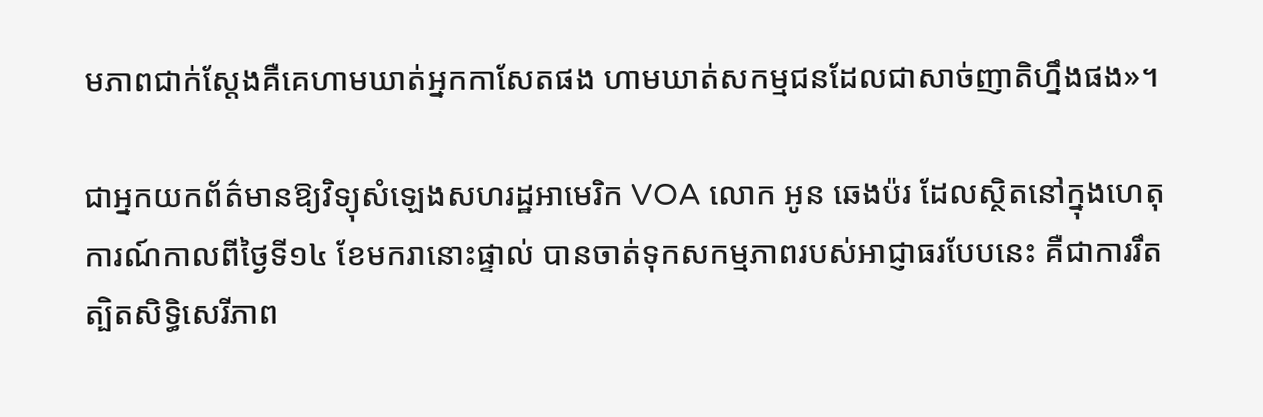មភាពជាក់ស្តែងគឺគេហាមឃាត់អ្នកកាសែតផង ហាមឃាត់សកម្មជនដែលជាសាច់ញាតិហ្នឹងផង»។

ជាអ្នកយកព័ត៌មានឱ្យវិទ្យុសំឡេងសហរដ្ឋអាមេរិក VOA លោក អូន ឆេងប៉រ ដែលស្ថិតនៅក្នុងហេតុការណ៍កាលពីថ្ងៃទី១៤ ខែមករានោះផ្ទាល់ បានចាត់ទុកសកម្មភាពរបស់អាជ្ញាធរបែបនេះ គឺជាការរឹតត្បិតសិទ្ធិសេរីភាព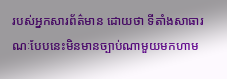របស់អ្នកសារព័ត៌មាន ដោយថា ទីតាំងសាធារណៈបែបនេះមិនមានច្បាប់ណាមួយមកហាម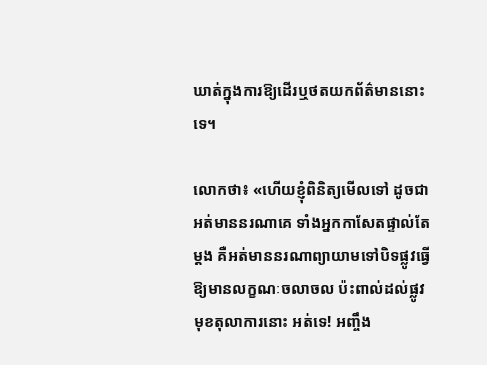ឃាត់ក្នុងការឱ្យដើរឬថតយកព័ត៌មាននោះទេ។

លោកថា៖ «ហើយខ្ញុំពិនិត្យមើលទៅ ដូចជាអត់មាននរណាគេ ទាំងអ្នកកាសែតផ្ទាល់តែម្តង គឺអត់មាននរណាព្យាយាមទៅបិទផ្លូវធ្វើឱ្យមានលក្ខណៈចលាចល ប៉ះពាល់ដល់ផ្លូវមុខតុលាការនោះ អត់ទេ! អញ្ចឹង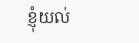ខ្ញុំយល់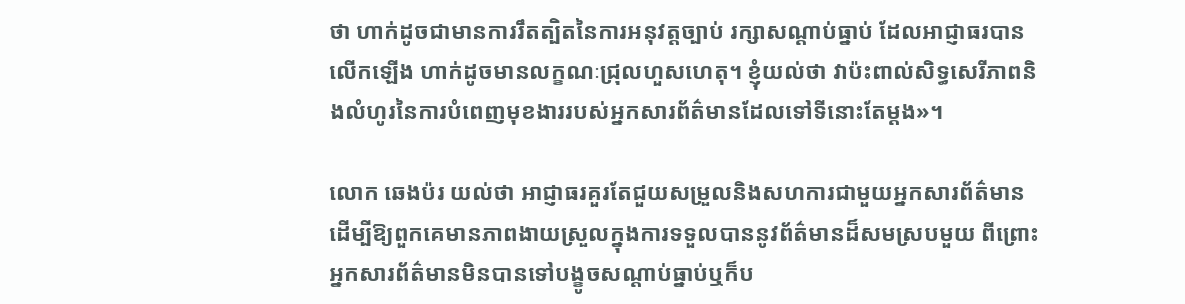ថា ហាក់ដូចជាមានការរឹតត្បិតនៃការអនុវត្តច្បាប់ រក្សាសណ្តាប់ធ្នាប់ ដែលអាជ្ញាធរបានលើកឡើង ហាក់ដូចមានលក្ខណៈជ្រុលហួសហេតុ។ ខ្ញុំយល់ថា វាប៉ះពាល់សិទ្ធសេរីភាពនិងលំហូរនៃការបំពេញមុខងាររបស់អ្នកសារព័ត៌មានដែលទៅទីនោះតែម្តង»។

លោក ឆេងប៉រ យល់ថា អាជ្ញាធរគួរតែជួយសម្រួលនិងសហការជាមួយអ្នកសារព័ត៌មាន ដើម្បីឱ្យពួកគេមានភាពងាយស្រួលក្នុងការទទួលបាននូវព័ត៌មានដ៏សមស្របមួយ ពីព្រោះអ្នកសារព័ត៌មានមិនបានទៅបង្ខូចសណ្តាប់ធ្នាប់ឬក៏ប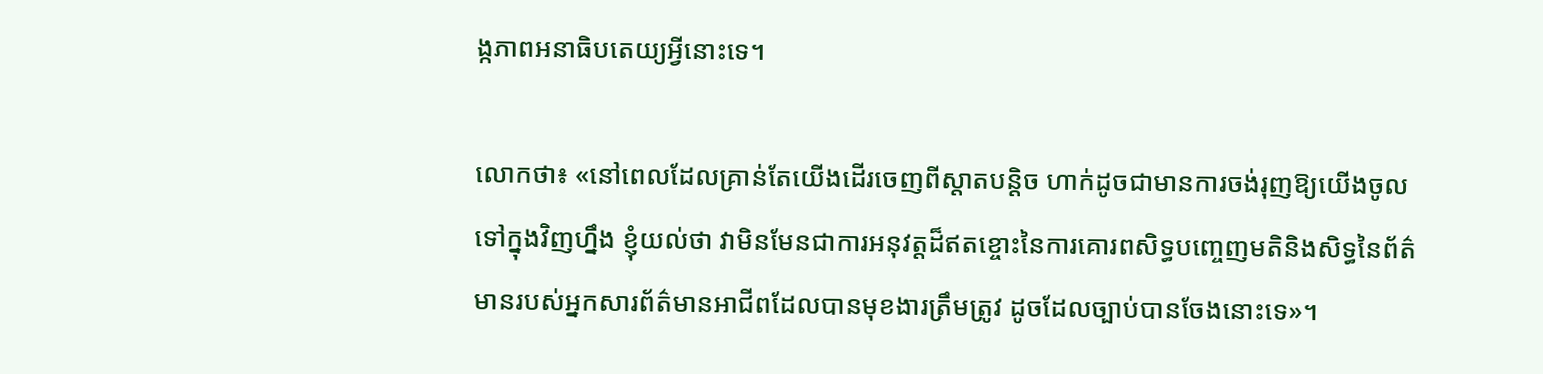ង្កភាពអនាធិបតេយ្យអី្វនោះទេ។

លោកថា៖ «នៅពេលដែលគ្រាន់តែយើងដើរចេញពីស្តាតបន្តិច ហាក់ដូចជាមានការចង់រុញឱ្យយើងចូលទៅក្នុងវិញហ្នឹង ខ្ញុំយល់ថា វាមិនមែនជាការអនុវត្តដ៏ឥតខ្ចោះនៃការគោរពសិទ្ធបញ្ចេញមតិនិងសិទ្ធនៃព័ត៌មានរបស់អ្នកសារព័ត៌មានអាជីពដែលបានមុខងារត្រឹមត្រូវ ដូចដែលច្បាប់បានចែងនោះទេ»។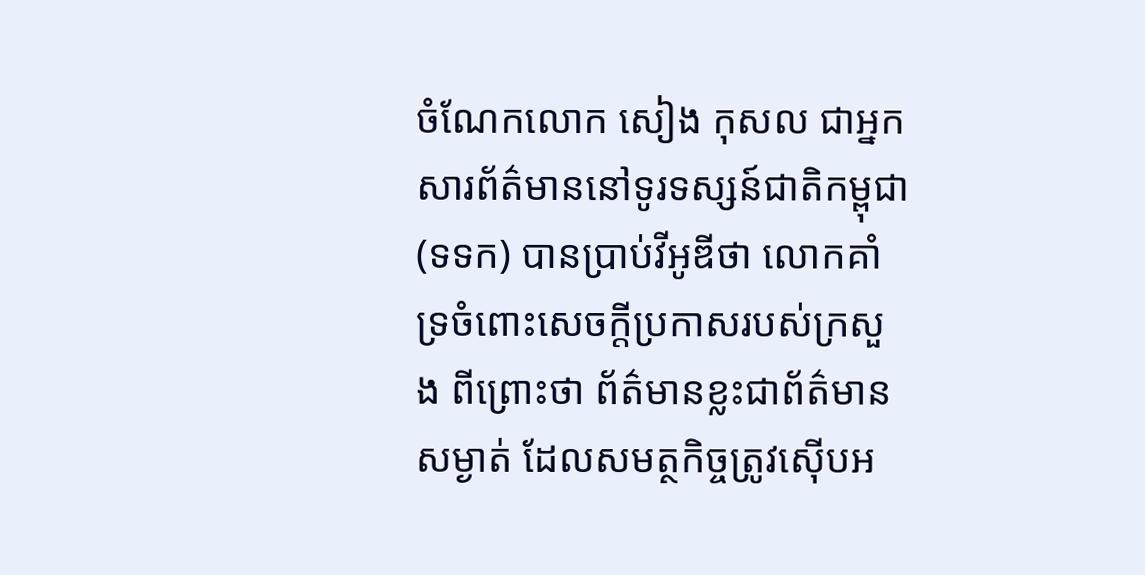ចំណែកលោក សៀង កុសល ជាអ្នកសារព័ត៌មាននៅទូរទស្សន៍ជាតិកម្ពុជា (ទទក) បានប្រាប់វីអូឌីថា លោកគាំទ្រចំពោះសេចក្តីប្រកាសរបស់ក្រសួង ពីព្រោះថា ព័ត៌មានខ្លះជាព័ត៌មានសម្ងាត់ ដែលសមត្ថកិច្ចត្រូវស៊ើបអ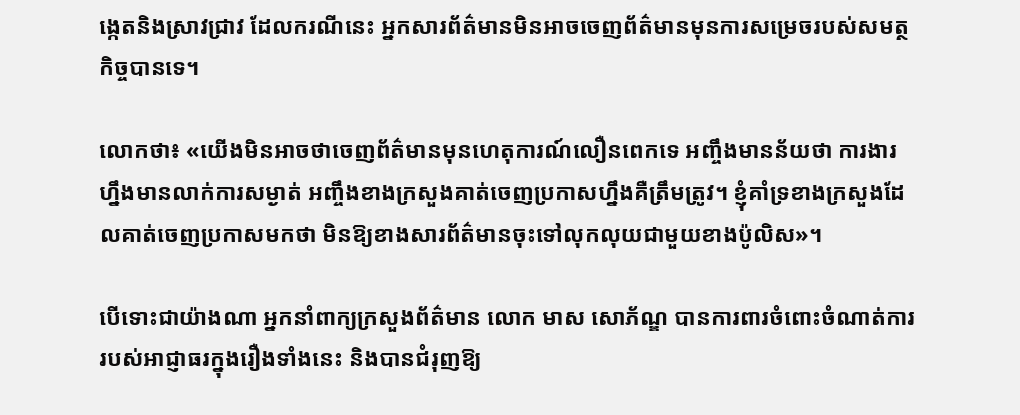ង្កេតនិងស្រាវជ្រាវ ដែលករណីនេះ អ្នកសារព័ត៌មានមិនអាចចេញព័ត៌មានមុនការសម្រេចរបស់សមត្ថកិច្ចបានទេ។

លោកថា៖ «យើងមិនអាចថាចេញព័ត៌មានមុនហេតុការណ៍លឿនពេកទេ អញ្ចឹងមានន័យថា ការងារហ្នឹងមានលាក់ការសម្ងាត់ អញ្ចឹងខាងក្រសួងគាត់ចេញប្រកាសហ្នឹងគឺត្រឹមត្រូវ។ ខ្ញុំគាំទ្រខាងក្រសួងដែលគាត់ចេញប្រកាសមកថា មិនឱ្យខាងសារព័ត៌មានចុះទៅលុកលុយជាមួយខាងប៉ូលិស»។

បើទោះជាយ៉ាងណា អ្នកនាំពាក្យក្រសួងព័ត៌មាន លោក មាស សោភ័ណ្ឌ បានការពារចំពោះចំណាត់ការរបស់អាជ្ញាធរក្នុងរឿងទាំងនេះ និងបានជំរុញឱ្យ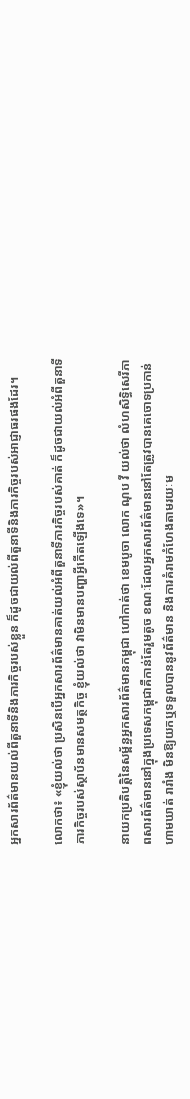អ្នកសារព័ត៌មានយល់ពីតួនាទីនិងភារកិច្ចរបស់ខ្លួន ក៏ដូចជាយល់ពីតួនាទីនិងភារកិច្ចរបស់អាជ្ញាធរផងដែរ។

លោកថា៖ «ខ្ញុំយល់ថា ប្រសិនបើអ្នកសារព័ត៌មានគាត់យល់អំពីតួនាទីភារកិច្ចរបស់គាត់ ក៏ដូចជាយល់អំពីតួនាទីភារកិច្ចរបស់ស្ថាប័នមានសមត្ថកិច្ច ខ្ញុំយល់ថា វាមិនមានបញ្ហាអ្វីកើតឡើងទេ»។

នាយកប្រតិបត្តិនៃសម្ព័ន្ធអ្នកសារព័ត៌មានកម្ពុជា ហៅកាត់ថា ខេមបូចា លោក ណុប វី យល់ថា លំហសិទ្ធិសេរីភាពសារព័ត៌មាននៅក្នុងប្រទេសកម្ពុជាគឺកាន់តែរួមតូច ខណៈដែលអ្នកសារព័ត៌មាននៅតែត្រូវបានគេចោទប្រកាន់ ហាមឃាត់ រារាំង មិនឱ្យយកឬទទួលបាននូវព័ត៌មាន និងការគំរាមកំហែងតាមរយៈម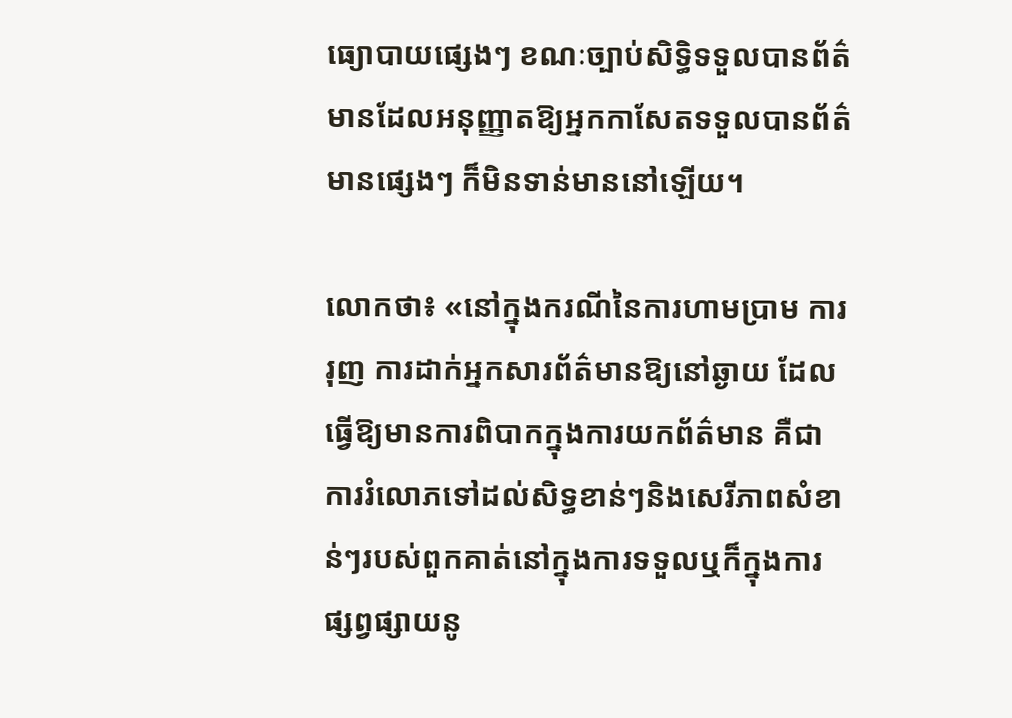ធ្យោបាយផ្សេងៗ ខណៈច្បាប់សិទ្ធិទទួលបានព័ត៌មានដែលអនុញ្ញាតឱ្យអ្នកកាសែតទទួលបានព័ត៌មានផ្សេងៗ ក៏មិនទាន់មាននៅឡើយ។

លោកថា៖ «នៅក្នុងករណីនៃការហាមប្រាម ការរុញ ការដាក់អ្នកសារព័ត៌មានឱ្យនៅឆ្ងាយ ដែលធ្វើឱ្យមានការពិបាកក្នុងការយកព័ត៌មាន គឺជាការរំលោភទៅដល់សិទ្ធខាន់ៗនិងសេរីភាពសំខាន់ៗរបស់ពួកគាត់នៅក្នុងការទទួលឬក៏ក្នុងការផ្សព្វផ្សាយនូ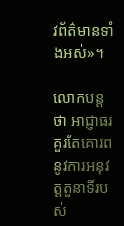វព័ត៌មានទាំងអស់»។

លោកបន្តថា អាជ្ញាធរគួរតែគោរពនូវការអនុវត្តតួនាទីរបស់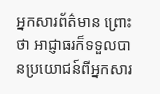អ្នកសារព័ត៌មាន ព្រោះថា អាជ្ញាធរក៏ទទួលបានប្រយោជន៍ពីអ្នកសារ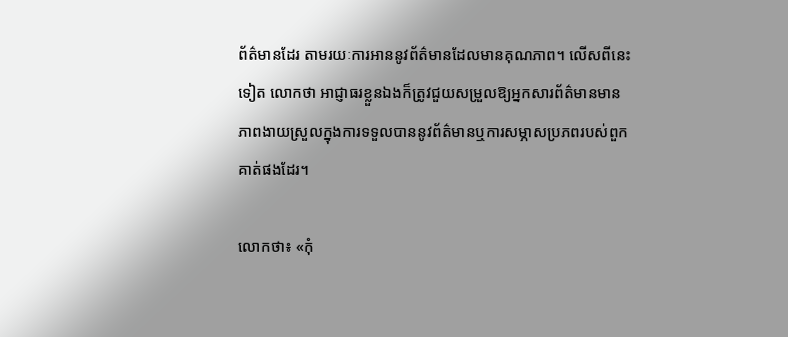ព័ត៌មានដែរ តាមរយៈការអាននូវព័ត៌មានដែលមានគុណភាព។ លើសពីនេះទៀត លោកថា អាជ្ញាធរខ្លួនឯងក៏ត្រូវជួយសម្រួលឱ្យអ្នកសារព័ត៌មានមានភាពងាយស្រួលក្នុងការទទួលបាននូវព័ត៌មានឬការសម្ភាសប្រភពរបស់ពួកគាត់ផងដែរ។

លោកថា៖ «កុំ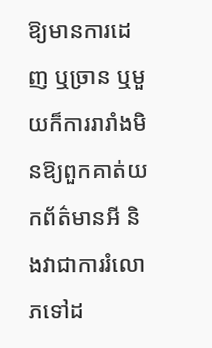ឱ្យមានការដេញ ឬច្រាន ឬមួយក៏ការរារាំងមិនឱ្យពួកគាត់យកព័ត៌មានអី និងវាជាការរំលោភទៅដ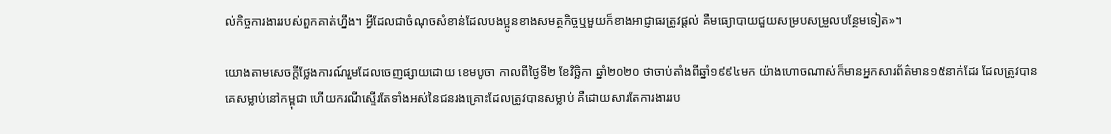ល់កិច្ចការងាររបស់ពួកគាត់ហ្នឹង។ អ្វីដែលជាចំណុចសំខាន់ដែលបងប្អូនខាងសមត្ថកិច្ចឬមួយក៏ខាងអាជ្ញាធរត្រូវផ្តល់ គឺមធ្យោបាយជួយសម្របសម្រួលបន្ថែមទៀត»។

យោងតាមសេចក្តីថ្លែងការណ៍រួមដែលចេញផ្សាយដោយ ខេមបូចា កាលពីថ្ងៃទី២ ខែវិច្ឆិកា ឆ្នាំ២០២០ ថាចាប់តាំងពីឆ្នាំ១៩៩៤មក យ៉ាងហោចណាស់ក៏មានអ្នកសារព័ត៌មាន១៥នាក់ដែរ ដែលត្រូវបានគេសម្លាប់នៅកម្ពុជា ហើយករណីស្ទើរតែទាំងអស់នៃជនរងគ្រោះដែលត្រូវបានសម្លាប់ គឺដោយសារតែការងាររប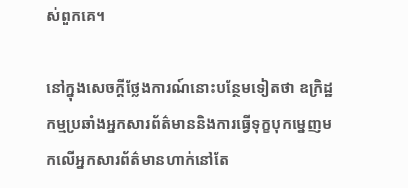ស់ពួកគេ។

នៅក្នុងសេចក្តីថ្លែងការណ៍នោះបន្ថែមទៀតថា ឧក្រិដ្ឋកម្មប្រឆាំងអ្នកសារព័ត៌មាននិងការធ្វើទុក្ខបុកម្នេញមកលើអ្នកសារព័ត៌មានហាក់នៅតែ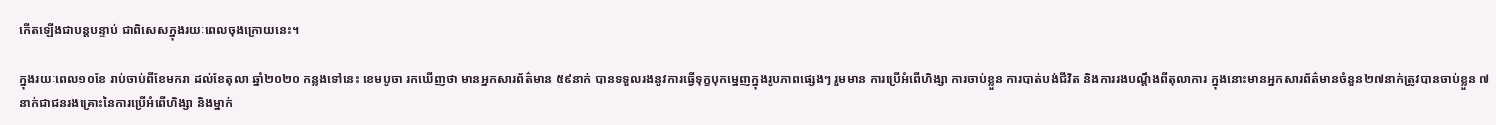កើតឡើងជាបន្តបន្ទាប់ ជាពិសេសក្នុងរយៈពេលចុងក្រោយនេះ។

ក្នុងរយៈពេល១០ខែ រាប់ចាប់ពីខែមករា ដល់ខែតុលា ឆ្នាំ២០២០ កន្លងទៅនេះ ខេមបូចា រកឃើញថា មានអ្នកសារព័ត៌មាន ៥៩នាក់ បានទទួលរងនូវការធ្វើទុក្ខបុកម្នេញក្នុងរូបភាពផ្សេងៗ រួមមាន ការប្រើអំពើហិង្សា ការចាប់ខ្លួន ការបាត់បង់ជីវិត និងការរងបណ្តឹងពីតុលាការ ក្នុងនោះមានអ្នកសារព័ត៌មានចំនួន២៧នាក់ត្រូវបានចាប់ខ្លួន ៧នាក់ជាជនរងគ្រោះនៃការប្រើអំពើហិង្សា និងម្នាក់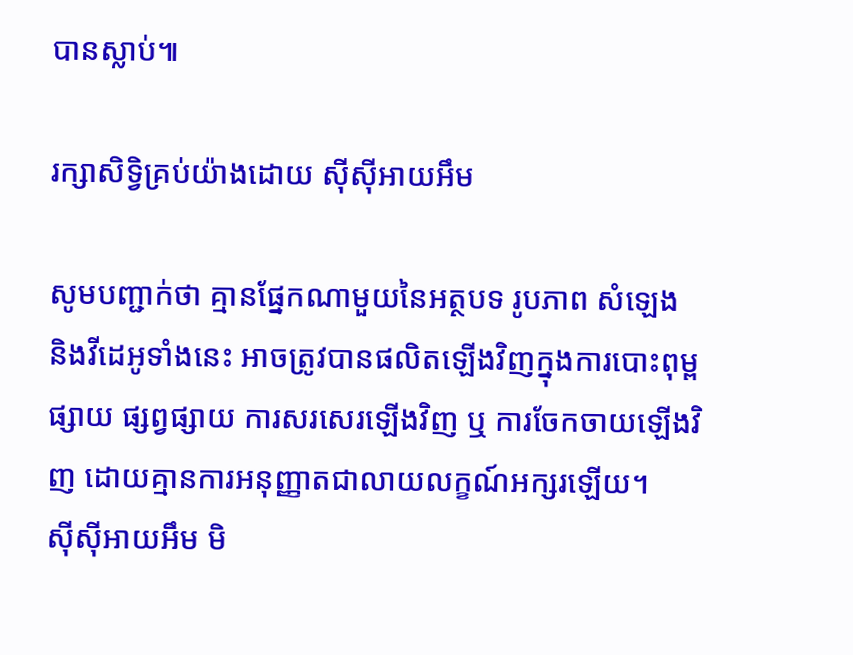បានស្លាប់៕

រក្សាសិទ្វិគ្រប់យ៉ាងដោយ ស៊ីស៊ីអាយអឹម

សូមបញ្ជាក់ថា គ្មានផ្នែកណាមួយនៃអត្ថបទ រូបភាព សំឡេង និងវីដេអូទាំងនេះ អាចត្រូវបានផលិតឡើងវិញក្នុងការបោះពុម្ពផ្សាយ ផ្សព្វផ្សាយ ការសរសេរឡើងវិញ ឬ ការចែកចាយឡើងវិញ ដោយគ្មានការអនុញ្ញាតជាលាយលក្ខណ៍អក្សរឡើយ។
ស៊ីស៊ីអាយអឹម មិ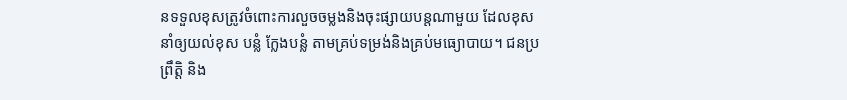នទទួលខុសត្រូវចំពោះការលួចចម្លងនិងចុះផ្សាយបន្តណាមួយ ដែលខុស នាំឲ្យយល់ខុស បន្លំ ក្លែងបន្លំ តាមគ្រប់ទម្រង់និងគ្រប់មធ្យោបាយ។ ជនប្រព្រឹត្តិ និង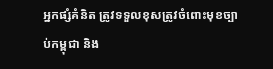អ្នកផ្សំគំនិត ត្រូវទទួលខុសត្រូវចំពោះមុខច្បាប់កម្ពុជា និង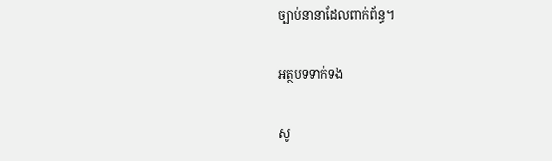ច្បាប់នានាដែលពាក់ព័ន្ធ។

អត្ថបទទាក់ទង

សូ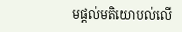មផ្ដល់មតិយោបល់លើ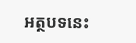អត្ថបទនេះ